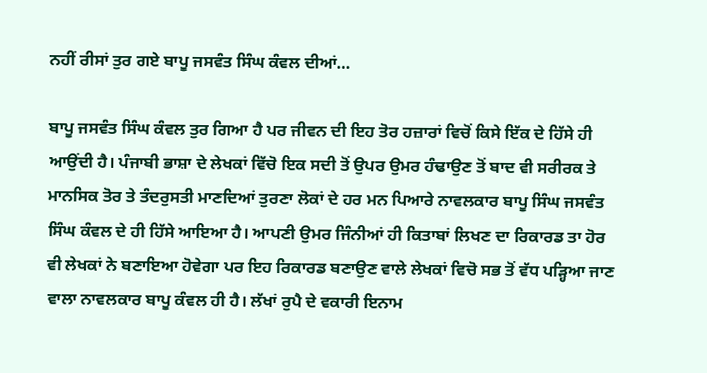ਨਹੀਂ ਰੀਸਾਂ ਤੁਰ ਗਏ ਬਾਪੂ ਜਸਵੰਤ ਸਿੰਘ ਕੰਵਲ ਦੀਆਂ…

ਬਾਪੂ ਜਸਵੰਤ ਸਿੰਘ ਕੰਵਲ ਤੁਰ ਗਿਆ ਹੈ ਪਰ ਜੀਵਨ ਦੀ ਇਹ ਤੋਰ ਹਜ਼ਾਰਾਂ ਵਿਚੋਂ ਕਿਸੇ ਇੱਕ ਦੇ ਹਿੱਸੇ ਹੀ ਆਉਂਦੀ ਹੈ। ਪੰਜਾਬੀ ਭਾਸ਼ਾ ਦੇ ਲੇਖਕਾਂ ਵਿੱਚੋ ਇਕ ਸਦੀ ਤੋਂ ਉਪਰ ਉਮਰ ਹੰਢਾਉਣ ਤੋਂ ਬਾਦ ਵੀ ਸਰੀਰਕ ਤੇ ਮਾਨਸਿਕ ਤੋਰ ਤੇ ਤੰਦਰੁਸਤੀ ਮਾਣਦਿਆਂ ਤੁਰਣਾ ਲੋਕਾਂ ਦੇ ਹਰ ਮਨ ਪਿਆਰੇ ਨਾਵਲਕਾਰ ਬਾਪੂ ਸਿੰਘ ਜਸਵੰਤ ਸਿੰਘ ਕੰਵਲ ਦੇ ਹੀ ਹਿੱਸੇ ਆਇਆ ਹੈ। ਆਪਣੀ ਉਮਰ ਜਿੰਨੀਆਂ ਹੀ ਕਿਤਾਬਾਂ ਲਿਖਣ ਦਾ ਰਿਕਾਰਡ ਤਾ ਹੋਰ ਵੀ ਲੇਖਕਾਂ ਨੇ ਬਣਾਇਆ ਹੋਵੇਗਾ ਪਰ ਇਹ ਰਿਕਾਰਡ ਬਣਾਉਣ ਵਾਲੇ ਲੇਖਕਾਂ ਵਿਚੋ ਸਭ ਤੋਂ ਵੱਧ ਪੜ੍ਹਿਆ ਜਾਣ ਵਾਲਾ ਨਾਵਲਕਾਰ ਬਾਪੂ ਕੰਵਲ ਹੀ ਹੈ। ਲੱਖਾਂ ਰੁਪੈ ਦੇ ਵਕਾਰੀ ਇਨਾਮ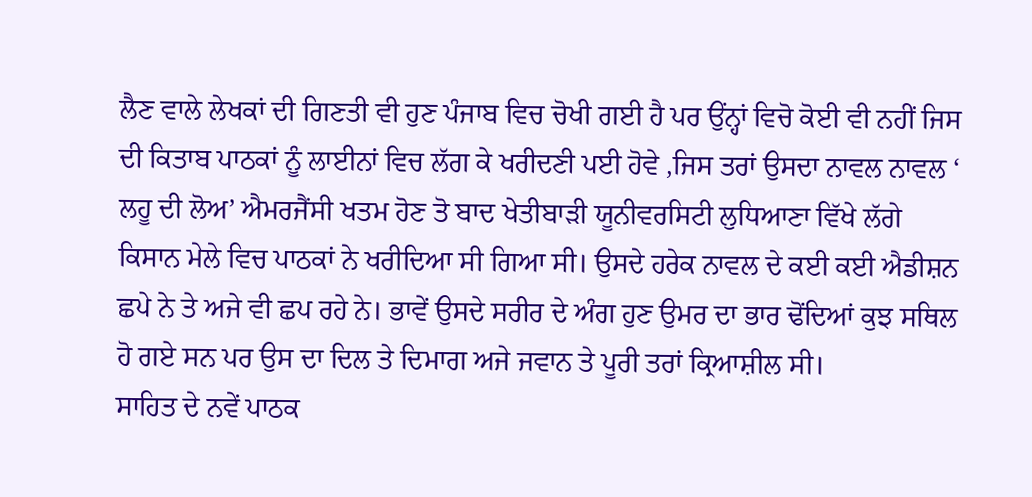ਲੈਣ ਵਾਲੇ ਲੇਖਕਾਂ ਦੀ ਗਿਣਤੀ ਵੀ ਹੁਣ ਪੰਜਾਬ ਵਿਚ ਚੋਖੀ ਗਈ ਹੈ ਪਰ ਉਂਨ੍ਹਾਂ ਵਿਚੋ ਕੋਈ ਵੀ ਨਹੀਂ ਜਿਸ ਦੀ ਕਿਤਾਬ ਪਾਠਕਾਂ ਨੂੰ ਲਾਈਨਾਂ ਵਿਚ ਲੱਗ ਕੇ ਖਰੀਦਣੀ ਪਈ ਹੋਵੇ ,ਜਿਸ ਤਰਾਂ ਉਸਦਾ ਨਾਵਲ ਨਾਵਲ ‘ ਲਹੂ ਦੀ ਲੋਅ’ ਐਮਰਜੈਂਸੀ ਖਤਮ ਹੋਣ ਤੋ ਬਾਦ ਖੇਤੀਬਾੜੀ ਯੂਨੀਵਰਸਿਟੀ ਲੁਧਿਆਣਾ ਵਿੱਖੇ ਲੱਗੇ ਕਿਸਾਨ ਮੇਲੇ ਵਿਚ ਪਾਠਕਾਂ ਨੇ ਖਰੀਦਿਆ ਸੀ ਗਿਆ ਸੀ। ਉਸਦੇ ਹਰੇਕ ਨਾਵਲ ਦੇ ਕਈ ਕਈ ਐਡੀਸ਼ਨ ਛਪੇ ਨੇ ਤੇ ਅਜੇ ਵੀ ਛਪ ਰਹੇ ਨੇ। ਭਾਵੇਂ ਉਸਦੇ ਸਰੀਰ ਦੇ ਅੰਗ ਹੁਣ ਉਮਰ ਦਾ ਭਾਰ ਢੋਂਦਿਆਂ ਕੁਝ ਸਥਿਲ ਹੋ ਗਏ ਸਨ ਪਰ ਉਸ ਦਾ ਦਿਲ ਤੇ ਦਿਮਾਗ ਅਜੇ ਜਵਾਨ ਤੇ ਪੂਰੀ ਤਰਾਂ ਕ੍ਰਿਆਸ਼ੀਲ ਸੀ।
ਸਾਹਿਤ ਦੇ ਨਵੇਂ ਪਾਠਕ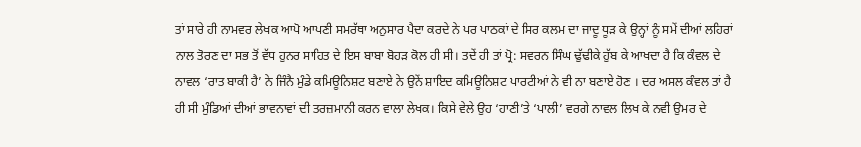ਤਾਂ ਸਾਰੇ ਹੀ ਨਾਮਵਰ ਲੇਖਕ ਆਪੋ ਆਪਣੀ ਸਮਰੱਥਾ ਅਨੁਸਾਰ ਪੈਦਾ ਕਰਦੇ ਨੇ ਪਰ ਪਾਠਕਾਂ ਦੇ ਸਿਰ ਕਲਮ ਦਾ ਜਾਦੂ ਧੂੜ ਕੇ ਉਨ੍ਹਾਂ ਨੂੰ ਸਮੇਂ ਦੀਆਂ ਲਹਿਰਾਂ ਨਾਲ ਤੋਰਣ ਦਾ ਸਭ ਤੋਂ ਵੱਧ ਹੁਨਰ ਸਾਹਿਤ ਦੇ ਇਸ ਬਾਬਾ ਬੋਹੜ ਕੋਲ ਹੀ ਸੀ। ਤਦੇਂ ਹੀ ਤਾਂ ਪ੍ਰੋ: ਸਵਰਨ ਸਿੰਘ ਢੁੱਢੀਕੇ ਹੁੱਬ ਕੇ ਆਖਦਾ ਹੈ ਕਿ ਕੰਵਲ ਦੇ ਨਾਵਲ ‘ਰਾਤ ਬਾਕੀ ਹੈ’ ਨੇ ਜਿੰਨੈ ਮੁੰਡੇ ਕਮਿਊਨਿਸ਼ਟ ਬਣਾਏ ਨੇ ਉਨੇਂ ਸ਼ਾਇਦ ਕਮਿਊਨਿਸ਼ਟ ਪਾਰਟੀਆਂ ਨੇ ਵੀ ਨਾ ਬਣਾਏ ਹੋਣ । ਦਰ ਅਸਲ ਕੰਵਲ ਤਾਂ ਹੈ ਹੀ ਸੀ ਮੁੰਡਿਆਂ ਦੀਆਂ ਭਾਵਨਾਵਾਂ ਦੀ ਤਰਜ਼ਮਾਨੀ ਕਰਨ ਵਾਲਾ ਲੇਖਕ। ਕਿਸੇ ਵੇਲੇ ਉਹ ‘ਹਾਣੀ’ਤੇ ‘ਪਾਲੀ’ ਵਰਗੇ ਨਾਵਲ ਲਿਖ ਕੇ ਨਵੀ ਉਮਰ ਦੇ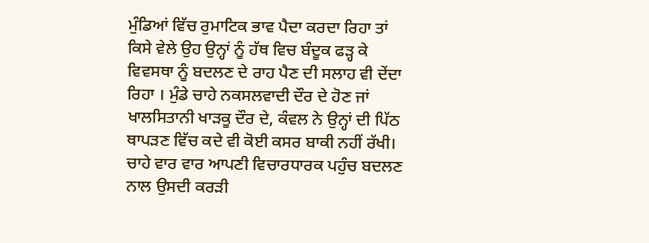ਮੁੰਡਿਆਂ ਵਿੱਚ ਰੁਮਾਟਿਕ ਭਾਵ ਪੈਦਾ ਕਰਦਾ ਰਿਹਾ ਤਾਂ ਕਿਸੇ ਵੇਲੇ ਉਹ ਉਨ੍ਹਾਂ ਨੂੰ ਹੱਥ ਵਿਚ ਬੰਦੂਕ ਫੜ੍ਹ ਕੇ ਵਿਵਸਥਾ ਨੂੰ ਬਦਲਣ ਦੇ ਰਾਹ ਪੈਣ ਦੀ ਸਲਾਹ ਵੀ ਦੇਂਦਾ ਰਿਹਾ । ਮੁੰਡੇ ਚਾਹੇ ਨਕਸਲਵਾਦੀ ਦੌਰ ਦੇ ਹੋਣ ਜਾਂ ਖਾਲਸਿਤਾਨੀ ਖਾੜਕੂ ਦੌਰ ਦੇ, ਕੰਵਲ ਨੇ ਉਨ੍ਹਾਂ ਦੀ ਪਿੱਠ ਥਾਪੜਣ ਵਿੱਚ ਕਦੇ ਵੀ ਕੋਈ ਕਸਰ ਬਾਕੀ ਨਹੀਂ ਰੱਖੀ। ਚਾਹੇ ਵਾਰ ਵਾਰ ਆਪਣੀ ਵਿਚਾਰਧਾਰਕ ਪਹੁੰਚ ਬਦਲਣ ਨਾਲ ਉਸਦੀ ਕਰੜੀ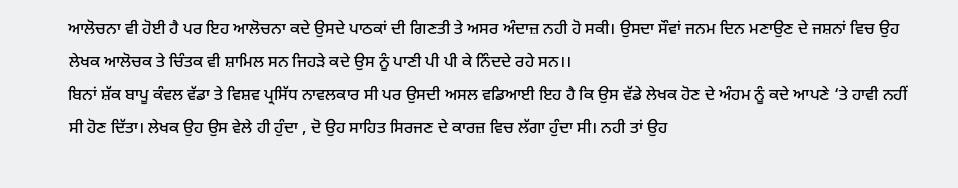ਆਲੋਚਨਾ ਵੀ ਹੋਈ ਹੈ ਪਰ ਇਹ ਆਲੋਚਨਾ ਕਦੇ ਉਸਦੇ ਪਾਠਕਾਂ ਦੀ ਗਿਣਤੀ ਤੇ ਅਸਰ ਅੰਦਾਜ਼ ਨਹੀ ਹੋ ਸਕੀ। ਉਸਦਾ ਸੌਵਾਂ ਜਨਮ ਦਿਨ ਮਣਾਉਣ ਦੇ ਜਸ਼ਨਾਂ ਵਿਚ ਉਹ ਲੇਖਕ ਆਲੋਚਕ ਤੇ ਚਿੰਤਕ ਵੀ ਸ਼ਾਮਿਲ ਸਨ ਜਿਹੜੇ ਕਦੇ ਉਸ ਨੂੰ ਪਾਣੀ ਪੀ ਪੀ ਕੇ ਨਿੰਦਦੇ ਰਹੇ ਸਨ।।
ਬਿਨਾਂ ਸ਼ੱਕ ਬਾਪੂ ਕੰਵਲ ਵੱਡਾ ਤੇ ਵਿਸ਼ਵ ਪ੍ਰਸਿੱਧ ਨਾਵਲਕਾਰ ਸੀ ਪਰ ਉਸਦੀ ਅਸਲ ਵਡਿਆਈ ਇਹ ਹੈ ਕਿ ਉਸ ਵੱਡੇ ਲੇਖਕ ਹੋਣ ਦੇ ਅੰਹਮ ਨੂੰ ਕਦੇ ਆਪਣੇ ‘ਤੇ ਹਾਵੀ ਨਹੀਂ ਸੀ ਹੋਣ ਦਿੱਤਾ। ਲੇਖਕ ਉਹ ਉਸ ਵੇਲੇ ਹੀ ਹੁੰਦਾ , ਦੋ ਉਹ ਸਾਹਿਤ ਸਿਰਜਣ ਦੇ ਕਾਰਜ਼ ਵਿਚ ਲੱਗਾ ਹੁੰਦਾ ਸੀ। ਨਹੀ ਤਾਂ ਉਹ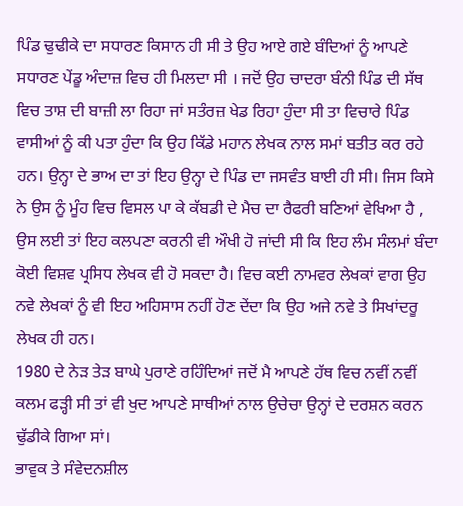ਪਿੰਡ ਢੁਢੀਕੇ ਦਾ ਸਧਾਰਣ ਕਿਸਾਨ ਹੀ ਸੀ ਤੇ ਉਹ ਆਏ ਗਏ ਬੰਦਿਆਂ ਨੂੰ ਆਪਣੇ ਸਧਾਰਣ ਪੇਂਡੂ ਅੰਦਾਜ਼ ਵਿਚ ਹੀ ਮਿਲਦਾ ਸੀ । ਜਦੋਂ ਉਹ ਚਾਦਰਾ ਬੰਨੀ ਪਿੰਡ ਦੀ ਸੱਥ ਵਿਚ ਤਾਸ਼ ਦੀ ਬਾਜ਼ੀ ਲਾ ਰਿਹਾ ਜਾਂ ਸਤੰਰਜ਼ ਖੇਡ ਰਿਹਾ ਹੁੰਦਾ ਸੀ ਤਾ ਵਿਚਾਰੇ ਪਿੰਡ ਵਾਸੀਆਂ ਨੂੰ ਕੀ ਪਤਾ ਹੁੰਦਾ ਕਿ ਉਹ ਕਿੱਡੇ ਮਹਾਨ ਲੇਖਕ ਨਾਲ ਸਮਾਂ ਬਤੀਤ ਕਰ ਰਹੇ ਹਨ। ਉਨ੍ਹਾ ਦੇ ਭਾਅ ਦਾ ਤਾਂ ਇਹ ਉਨ੍ਹਾ ਦੇ ਪਿੰਡ ਦਾ ਜਸਵੰਤ ਬਾਈ ਹੀ ਸੀ। ਜਿਸ ਕਿਸੇ ਨੇ ਉਸ ਨੂੰ ਮੂੰਹ ਵਿਚ ਵਿਸਲ ਪਾ ਕੇ ਕੱਬਡੀ ਦੇ ਮੈਚ ਦਾ ਰੈਫਰੀ ਬਣਿਆਂ ਵੇਖਿਆ ਹੈ , ਉਸ ਲਈ ਤਾਂ ਇਹ ਕਲਪਣਾ ਕਰਨੀ ਵੀ ਔਖੀ ਹੋ ਜਾਂਦੀ ਸੀ ਕਿ ਇਹ ਲੰਮ ਸੰਲਮਾਂ ਬੰਦਾ ਕੋਈ ਵਿਸ਼ਵ ਪ੍ਰਸਿਧ ਲੇਖਕ ਵੀ ਹੋ ਸਕਦਾ ਹੈ। ਵਿਚ ਕਈ ਨਾਮਵਰ ਲੇਖਕਾਂ ਵਾਗ ਉਹ ਨਵੇ ਲੇਖਕਾਂ ਨੂੰ ਵੀ ਇਹ ਅਹਿਸਾਸ ਨਹੀਂ ਹੋਣ ਦੇਂਦਾ ਕਿ ਉਹ ਅਜੇ ਨਵੇ ਤੇ ਸਿਖਾਂਦਰੂ ਲੇਖਕ ਹੀ ਹਨ।
1980 ਦੇ ਨੇੜ ਤੇੜ ਬਾਘੇ ਪੁਰਾਣੇ ਰਹਿੰਦਿਆਂ ਜਦੋਂ ਮੈ ਆਪਣੇ ਹੱਥ ਵਿਚ ਨਵੀਂ ਨਵੀਂ ਕਲਮ ਫੜ੍ਹੀ ਸੀ ਤਾਂ ਵੀ ਖੁਦ ਆਪਣੇ ਸਾਥੀਆਂ ਨਾਲ ਉਚੇਚਾ ਉਨ੍ਹਾਂ ਦੇ ਦਰਸ਼ਨ ਕਰਨ ਢੁੱਡੀਕੇ ਗਿਆ ਸਾਂ।
ਭਾਵੁਕ ਤੇ ਸੰਵੇਦਨਸ਼ੀਲ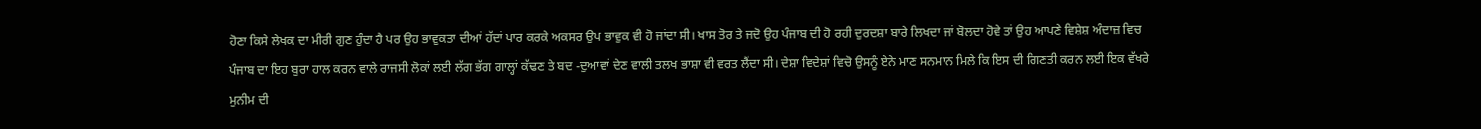ਹੋਣਾ ਕਿਸੇ ਲੇਖਕ ਦਾ ਮੀਰੀ ਗੁਣ ਹੁੰਦਾ ਹੈ ਪਰ ਉਹ ਭਾਵੁਕਤਾ ਦੀਆਂ ਹੱਦਾਂ ਪਾਰ ਕਰਕੇ ਅਕਸਰ ਉਪ ਭਾਵੁਕ ਵੀ ਹੋ ਜਾਂਦਾ ਸੀ। ਖਾਸ ਤੋਰ ਤੇ ਜਦੋ ਉਹ ਪੰਜਾਬ ਦੀ ਹੋ ਰਹੀ ਦੁਰਦਸ਼ਾ ਬਾਰੇ ਲਿਖਦਾ ਜਾਂ ਬੋਲਦਾ ਹੋਵੇ ਤਾਂ ਉਹ ਆਪਣੇ ਵਿਸ਼ੇਸ਼ ਅੰਦਾਜ਼ ਵਿਚ ਪੰਜਾਬ ਦਾ ਇਹ ਬੁਰਾ ਹਾਲ ਕਰਨ ਵਾਲੇ ਰਾਜਸੀ ਲੋਕਾਂ ਲਈ ਲੱਗ ਭੱਗ ਗਾਲ੍ਹਾਂ ਕੱਢਣ ਤੇ ਬਦ -ਦੁਆਵਾਂ ਦੇਣ ਵਾਲੀ ਤਲਖ ਭਾਸ਼ਾ ਵੀ ਵਰਤ ਲੈਂਦਾ ਸੀ। ਦੇਸ਼ਾ ਵਿਦੇਸ਼ਾਂ ਵਿਚੋ ਉਸਨੂੰ ਏਨੇ ਮਾਣ ਸਨਮਾਨ ਮਿਲੇ ਕਿ ਇਸ ਦੀ ਗਿਣਤੀ ਕਰਨ ਲਈ ਇਕ ਵੱਖਰੇ ਮੁਨੀਮ ਦੀ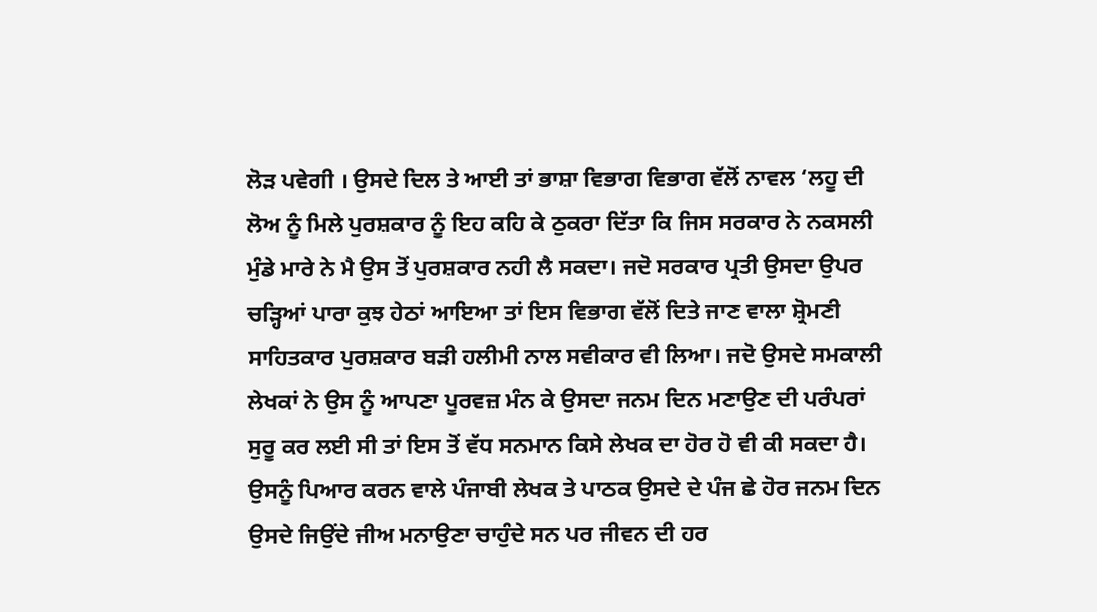ਲੋੜ ਪਵੇਗੀ । ਉਸਦੇ ਦਿਲ ਤੇ ਆਈ ਤਾਂ ਭਾਸ਼ਾ ਵਿਭਾਗ ਵਿਭਾਗ ਵੱਲੋਂ ਨਾਵਲ ‘ਲਹੂ ਦੀ ਲੋਅ ਨੂੰ ਮਿਲੇ ਪੁਰਸ਼ਕਾਰ ਨੂੰ ਇਹ ਕਹਿ ਕੇ ਠੁਕਰਾ ਦਿੱਤਾ ਕਿ ਜਿਸ ਸਰਕਾਰ ਨੇ ਨਕਸਲੀ ਮੁੰਡੇ ਮਾਰੇ ਨੇ ਮੈ ਉਸ ਤੋਂ ਪੁਰਸ਼ਕਾਰ ਨਹੀ ਲੈ ਸਕਦਾ। ਜਦੋ ਸਰਕਾਰ ਪ੍ਰਤੀ ਉਸਦਾ ਉਪਰ ਚੜ੍ਹਿਆਂ ਪਾਰਾ ਕੁਝ ਹੇਠਾਂ ਆਇਆ ਤਾਂ ਇਸ ਵਿਭਾਗ ਵੱਲੋਂ ਦਿਤੇ ਜਾਣ ਵਾਲਾ ਸ਼੍ਰੋਮਣੀ ਸਾਹਿਤਕਾਰ ਪੁਰਸ਼ਕਾਰ ਬੜੀ ਹਲੀਮੀ ਨਾਲ ਸਵੀਕਾਰ ਵੀ ਲਿਆ। ਜਦੋ ਉਸਦੇ ਸਮਕਾਲੀ ਲੇਖਕਾਂ ਨੇ ਉਸ ਨੂੰ ਆਪਣਾ ਪੂਰਵਜ਼ ਮੰਨ ਕੇ ਉਸਦਾ ਜਨਮ ਦਿਨ ਮਣਾਉਣ ਦੀ ਪਰੰਪਰਾਂ ਸੁਰੂ ਕਰ ਲਈ ਸੀ ਤਾਂ ਇਸ ਤੋਂ ਵੱਧ ਸਨਮਾਨ ਕਿਸੇ ਲੇਖਕ ਦਾ ਹੋਰ ਹੋ ਵੀ ਕੀ ਸਕਦਾ ਹੈ। ਉਸਨੂੰ ਪਿਆਰ ਕਰਨ ਵਾਲੇ ਪੰਜਾਬੀ ਲੇਖਕ ਤੇ ਪਾਠਕ ਉਸਦੇ ਦੇ ਪੰਜ ਛੇ ਹੋਰ ਜਨਮ ਦਿਨ ਉਸਦੇ ਜਿਉਂਦੇ ਜੀਅ ਮਨਾਉਣਾ ਚਾਹੁੰਦੇ ਸਨ ਪਰ ਜੀਵਨ ਦੀ ਹਰ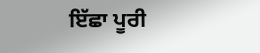ਇੱਛਾ ਪੂਰੀ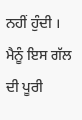ਨਹੀਂ ਹੁੰਦੀ । ਮੈਨੂੰ ਇਸ ਗੱਲ ਦੀ ਪੂਰੀ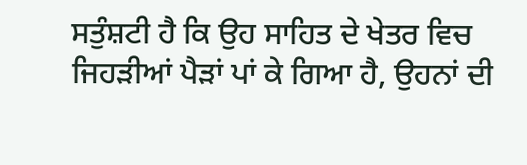ਸਤੁੰਸ਼ਟੀ ਹੈ ਕਿ ਉਹ ਸਾਹਿਤ ਦੇ ਖੇਤਰ ਵਿਚ ਜਿਹੜੀਆਂ ਪੈੜਾਂ ਪਾਂ ਕੇ ਗਿਆ ਹੈ, ਉਹਨਾਂ ਦੀ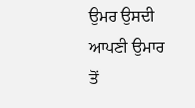ਉਮਰ ਉਸਦੀ ਆਪਣੀ ਉਮਾਰ ਤੋਂ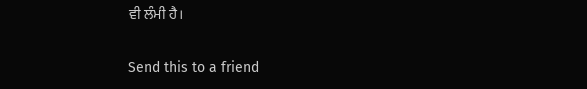ਵੀ ਲੰਮੀ ਹੈ।

Send this to a friend